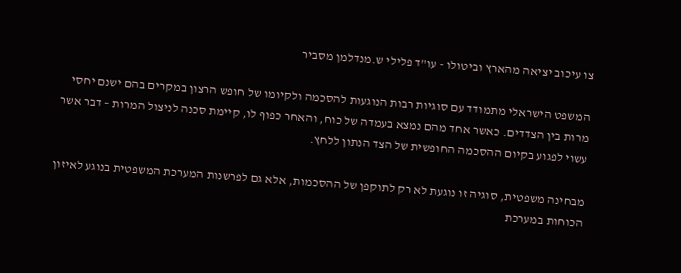צו עיכוב יציאה מהארץ וביטולו - עו"ד פלילי ש.מנדלמן מסביר

המשפט הישראלי מתמודד עם סוגיות רבות הנוגעות להסכמה ולקיומו של חופש הרצון במקרים בהם ישנם יחסי מרות בין הצדדים. כאשר אחד מהם נמצא בעמדה של כוח, והאחר כפוף לו, קיימת סכנה לניצול המרות – דבר אשר עשוי לפגוע בקיום ההסכמה החופשית של הצד הנתון ללחץ.

מבחינה משפטית, סוגיה זו נוגעת לא רק לתוקפן של ההסכמות, אלא גם לפרשנות המערכת המשפטית בנוגע לאיזון הכוחות במערכת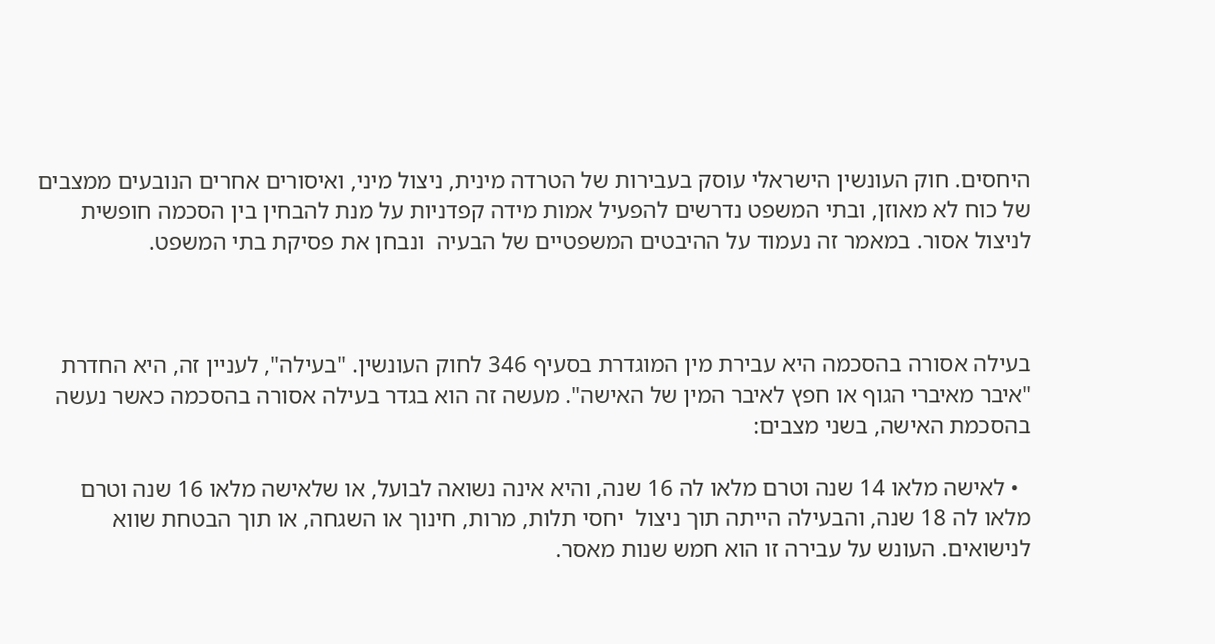היחסים. חוק העונשין הישראלי עוסק בעבירות של הטרדה מינית, ניצול מיני, ואיסורים אחרים הנובעים ממצבים של כוח לא מאוזן, ובתי המשפט נדרשים להפעיל אמות מידה קפדניות על מנת להבחין בין הסכמה חופשית לניצול אסור. במאמר זה נעמוד על ההיבטים המשפטיים של הבעיה  ונבחן את פסיקת בתי המשפט.



בעילה אסורה בהסכמה היא עבירת מין המוגדרת בסעיף 346 לחוק העונשין. "בעילה", לעניין זה, היא החדרת "איבר מאיברי הגוף או חפץ לאיבר המין של האישה". מעשה זה הוא בגדר בעילה אסורה בהסכמה כאשר נעשה בהסכמת האישה, בשני מצבים:

  • לאישה מלאו 14 שנה וטרם מלאו לה 16 שנה, והיא אינה נשואה לבועל, או שלאישה מלאו 16 שנה וטרם מלאו לה 18 שנה, והבעילה הייתה תוך ניצול  יחסי תלות, מרות, חינוך או השגחה, או תוך הבטחת שווא לנישואים. העונש על עבירה זו הוא חמש שנות מאסר.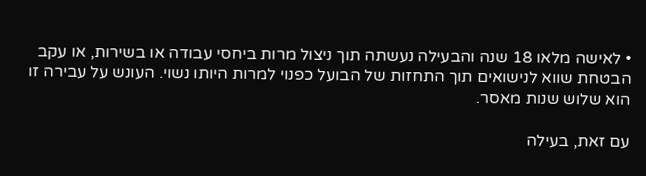• לאישה מלאו 18 שנה והבעילה נעשתה תוך ניצול מרות ביחסי עבודה או בשירות, או עקב הבטחת שווא לנישואים תוך התחזות של הבועל כפנוי למרות היותו נשוי. העונש על עבירה זו הוא שלוש שנות מאסר.

עם זאת, בעילה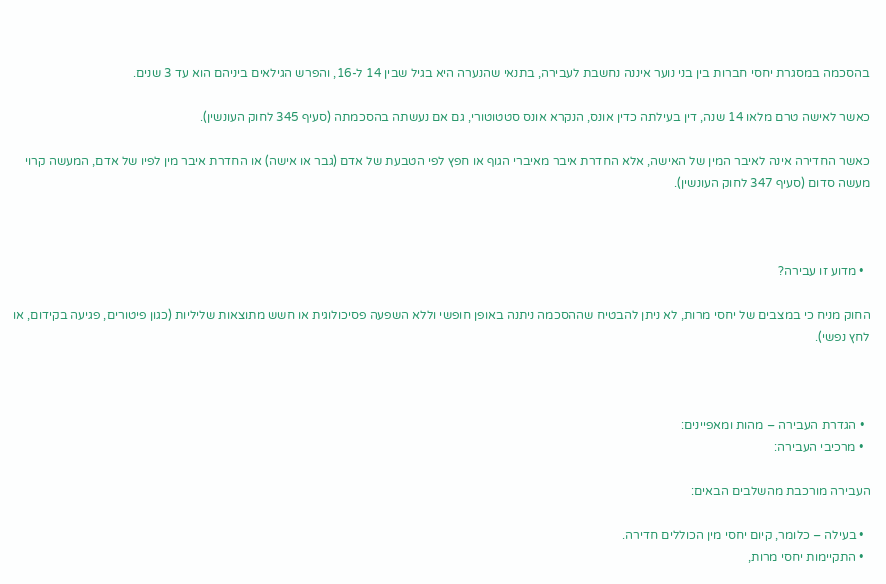בהסכמה במסגרת יחסי חברות בין בני נוער איננה נחשבת לעבירה, בתנאי שהנערה היא בגיל שבין 14 ל-16, והפרש הגילאים ביניהם הוא עד 3 שנים.

כאשר לאישה טרם מלאו 14 שנה, דין בעילתה כדין אונס, הנקרא אונס סטטוטורי, גם אם נעשתה בהסכמתה (סעיף 345 לחוק העונשין).

כאשר החדירה אינה לאיבר המין של האישה, אלא החדרת איבר מאיברי הגוף או חפץ לפי הטבעת של אדם (גבר או אישה) או החדרת איבר מין לפיו של אדם, המעשה קרוי מעשה סדום (סעיף 347 לחוק העונשין).



  • מדוע זו עבירה?

החוק מניח כי במצבים של יחסי מרות, לא ניתן להבטיח שההסכמה ניתנה באופן חופשי וללא השפעה פסיכולוגית או חשש מתוצאות שליליות (כגון פיטורים, פגיעה בקידום, או לחץ נפשי).



  • הגדרת העבירה – מהות ומאפיינים:
  • מרכיבי העבירה:

העבירה מורכבת מהשלבים הבאים:

  • בעילה – כלומר, קיום יחסי מין הכוללים חדירה.
  • התקיימות יחסי מרות,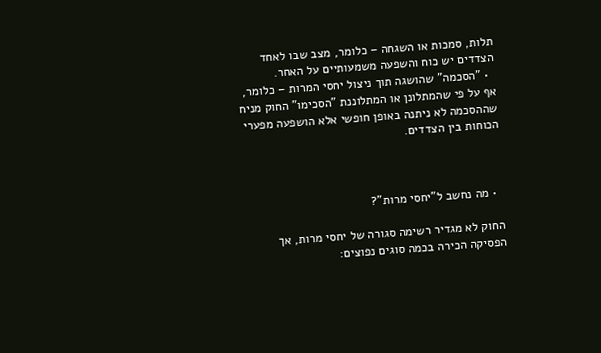תלות, סמכות או השגחה – כלומר, מצב שבו לאחד הצדדים יש כוח והשפעה משמעותיים על האחר.
  • "הסכמה" שהושגה תוך ניצול יחסי המרות – כלומר, אף על פי שהמתלונן או המתלוננת "הסכימו" החוק מניח שההסכמה לא ניתנה באופן חופשי אלא הושפעה מפערי הכוחות בין הצדדים.



  • מה נחשב ל"יחסי מרות"?

החוק לא מגדיר רשימה סגורה של יחסי מרות, אך הפסיקה הכירה בכמה סוגים נפוצים: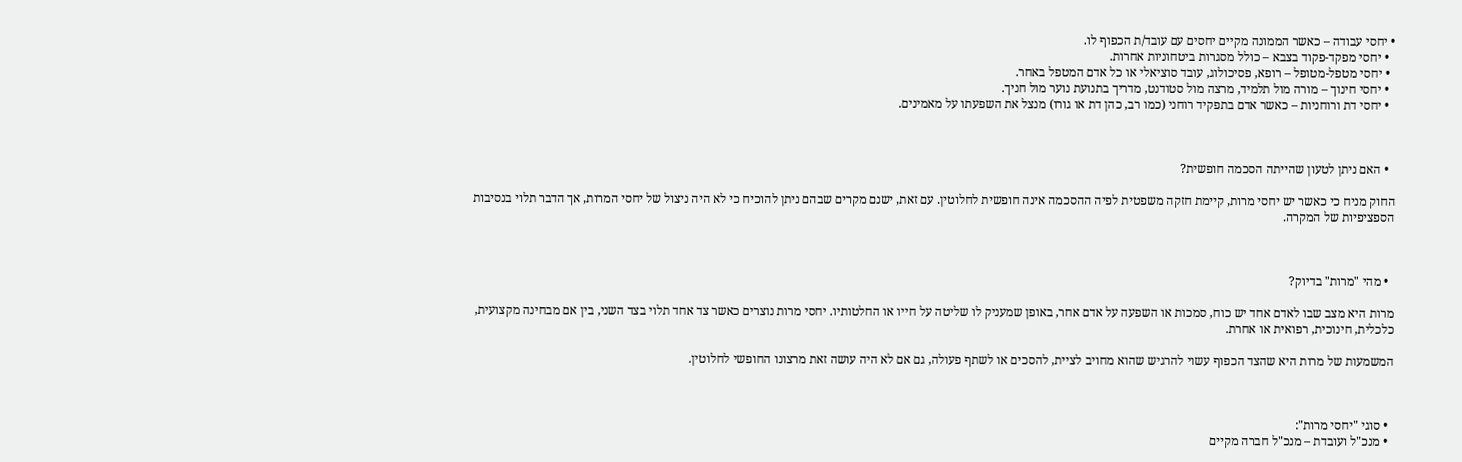• יחסי עבודה – כאשר הממונה מקיים יחסים עם עובד/ת הכפוף לו.
  • יחסי מפקד-פקוד בצבא – כולל מסגרות ביטחוניות אחרות.
  • יחסי מטפל-מטופל – רופא, פסיכולוג, עובד סוציאלי או כל אדם המטפל באחר.
  • יחסי חינוך – מורה מול תלמיד, מרצה מול סטודנט, מדריך בתנועת נוער מול חניך.
  • יחסי דת ורוחניות – כאשר אדם בתפקיד רוחני (כמו רב, כהן דת או גורו) מנצל את השפעתו על מאמינים.



  • האם ניתן לטעון שהייתה הסכמה חופשית?

החוק מניח כי כאשר יש יחסי מרות, קיימת חזקה משפטית לפיה ההסכמה אינה חופשית לחלוטין. עם זאת, ישנם מקרים שבהם ניתן להוכיח כי לא היה ניצול של יחסי המרות, אך הדבר תלוי בנסיבות הספציפיות של המקרה.



  • מהי "מרות" בדיוק?

מרות היא מצב שבו לאדם אחד יש כוח, סמכות או השפעה על אדם אחר, באופן שמעניק לו שליטה על חייו או החלטותיו. יחסי מרות נוצרים כאשר צד אחד תלוי בצד השני, בין אם מבחינה מקצועית, כלכלית, חינוכית, רפואית או אחרת.

המשמעות של מרות היא שהצד הכפוף עשוי להרגיש שהוא מחויב לציית, להסכים או לשתף פעולה, גם אם לא היה עושה זאת מרצונו החופשי לחלוטין.



  • סוגי "יחסי מרות":
  • מנכ"ל ועובדת – מנכ"ל חברה מקיים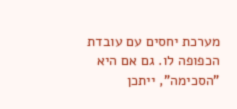מערכת יחסים עם עובדת הכפופה לו. גם אם היא "הסכימה", ייתכן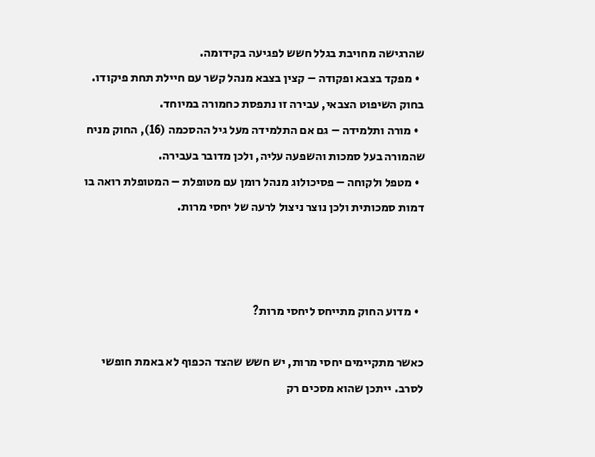שהרגישה מחויבת בגלל חשש לפגיעה בקידומה.
  • מפקד בצבא ופקודה – קצין בצבא מנהל קשר עם חיילת תחת פיקודו. בחוק השיפוט הצבאי, עבירה זו נתפסת כחמורה במיוחד.
  • מורה ותלמידה – גם אם התלמידה מעל גיל ההסכמה (16), החוק מניח שהמורה בעל סמכות והשפעה עליה, ולכן מדובר בעבירה.
  • מטפל ולקוחה – פסיכולוג מנהל רומן עם מטופלת – המטופלת רואה בו דמות סמכותית ולכן נוצר ניצול לרעה של יחסי מרות.



  • מדוע החוק מתייחס ליחסי מרות?

כאשר מתקיימים יחסי מרות, יש חשש שהצד הכפוף לא באמת חופשי לסרב. ייתכן שהוא מסכים רק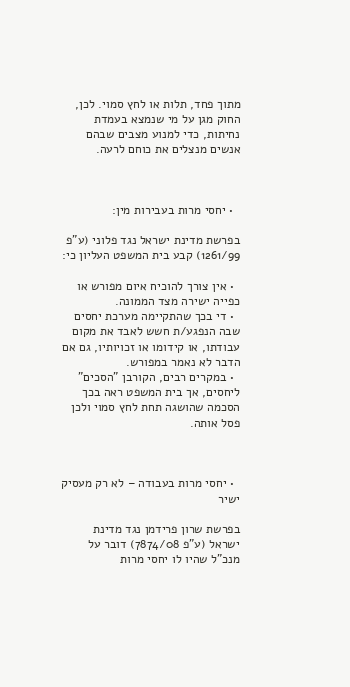מתוך פחד, תלות או לחץ סמוי. לכן, החוק מגן על מי שנמצא בעמדת נחיתות, כדי למנוע מצבים שבהם אנשים מנצלים את כוחם לרעה.



  • יחסי מרות בעבירות מין:

בפרשת מדינת ישראל נגד פלוני (ע"פ 1261/99) קבע בית המשפט העליון כי:

  • אין צורך להוכיח איום מפורש או כפייה ישירה מצד הממונה.
  • די בכך שהתקיימה מערכת יחסים שבה הנפגע/ת חשש לאבד את מקום עבודתו, או קידומו או זכויותיו, גם אם הדבר לא נאמר במפורש.
  • במקרים רבים, הקורבן "הסכים" ליחסים, אך בית המשפט ראה בכך הסכמה שהושגה תחת לחץ סמוי ולכן פסל אותה.



  • יחסי מרות בעבודה – לא רק מעסיק ישיר

בפרשת שרון פרידמן נגד מדינת ישראל (ע"פ 7874/08) דובר על מנכ"ל שהיו לו יחסי מרות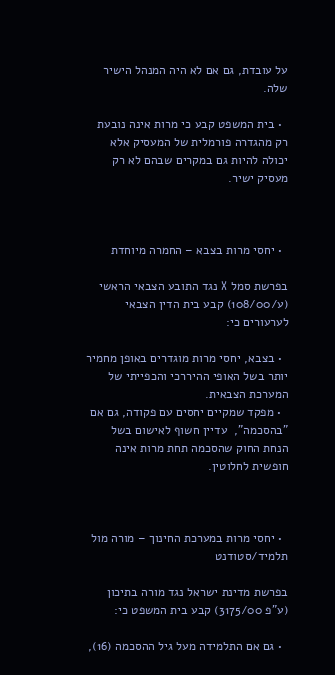על עובדת, גם אם לא היה המנהל הישיר שלה.

  • בית המשפט קבע כי מרות אינה נובעת רק מהגדרה פורמלית של המעסיק אלא יכולה להיות גם במקרים שבהם לא רק מעסיק ישיר.



  • יחסי מרות בצבא – החמרה מיוחדת

בפרשת סמל X נגד התובע הצבאי הראשי (ע/108/00) קבע בית הדין הצבאי לערעורים כי:

  • בצבא, יחסי מרות מוגדרים באופן מחמיר יותר בשל האופי ההיררכי והכפייתי של המערכת הצבאית.
  • מפקד שמקיים יחסים עם פקודה, גם אם "בהסכמה",  עדיין חשוף לאישום בשל הנחת החוק שהסכמה תחת מרות אינה חופשית לחלוטין.



  • יחסי מרות במערכת החינוך – מורה מול תלמיד/סטודנט

בפרשת מדינת ישראל נגד מורה בתיכון (ע"פ 3175/00) קבע בית המשפט כי:

  • גם אם התלמידה מעל גיל ההסכמה (16),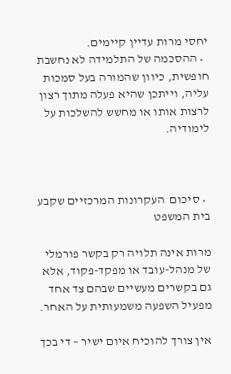יחסי מרות עדיין קיימים.
  • ההסכמה של התלמידה לא נחשבת חופשית, כיוון שהמורה בעל סמכות עליה, וייתכן שהיא פעלה מתוך רצון לרצות אותו או מחשש להשלכות על לימודיה.



  • סיכום  העקרונות המרכזיים שקבע בית המשפט

מרות אינה תלויה רק בקשר פורמלי של מנהל-עובד או מפקד-פקוד, אלא גם בקשרים מעשיים שבהם צד אחד מפעיל השפעה משמעותית על האחר.

אין צורך להוכיח איום ישיר – די בכך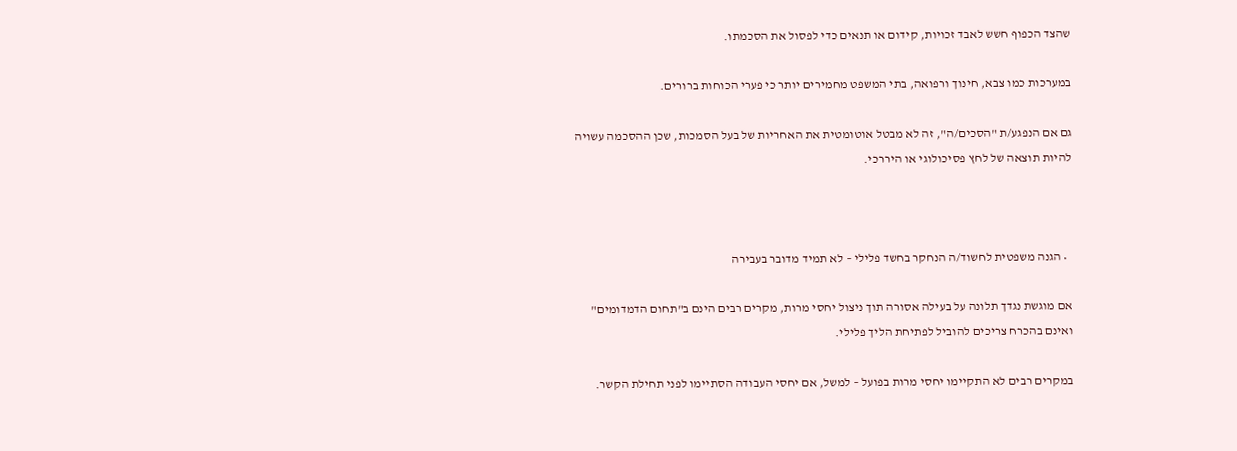שהצד הכפוף חשש לאבד זכויות, קידום או תנאים כדי לפסול את הסכמתו.

במערכות כמו צבא, חינוך ורפואה, בתי המשפט מחמירים יותר כי פערי הכוחות ברורים.

גם אם הנפגע/ת "הסכים/ה", זה לא מבטל אוטומטית את האחריות של בעל הסמכות, שכן ההסכמה עשויה להיות תוצאה של לחץ פסיכולוגי או היררכי.



  • הגנה משפטית לחשוד/ה הנחקר בחשד פלילי – לא תמיד מדובר בעבירה

אם מוגשת נגדך תלונה על בעילה אסורה תוך ניצול יחסי מרות, מקרים רבים הינם ב"תחום הדמדומים" ואינם בהכרח צריכים להוביל לפתיחת הליך פלילי.

במקרים רבים לא התקיימו יחסי מרות בפועל – למשל, אם יחסי העבודה הסתיימו לפני תחילת הקשר.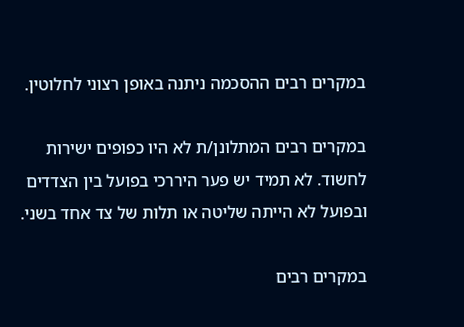במקרים רבים ההסכמה ניתנה באופן רצוני לחלוטין.

במקרים רבים המתלונן/ת לא היו כפופים ישירות לחשוד. לא תמיד יש פער היררכי בפועל בין הצדדים ובפועל לא הייתה שליטה או תלות של צד אחד בשני.

במקרים רבים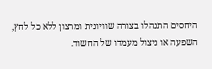היחסים התנהלו בצורה שוויונית ומרצון ללא כל לחץ, השפעה או ניצול מעמדו של החשוד.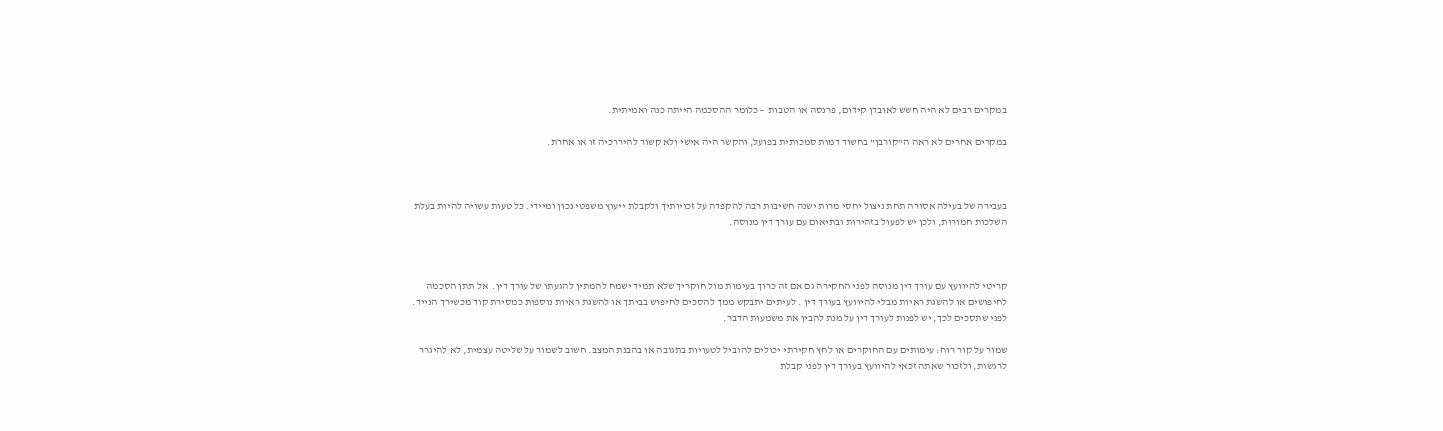במקרים רבים לא היה חשש לאובדן קידום, פרנסה או הטבות  - כלומר ההסכמה הייתה כנה ואמיתית.

במקרים אחרים לא ראה ה"קורבן" בחשוד דמות סמכותית בפועל, והקשר היה אישי ולא קשור להיררכיה זו או אחרת.



בעבירה של בעילה אסורה תחת ניצול יחסי מרות ישנה חשיבות רבה להקפדה על זכויותיך ולקבלת ייעוץ משפטי נכון ומיידי. כל טעות עשויה להיות בעלת השלכות חמורות, ולכן יש לפעול בזהירות ובתיאום עם עורך דין מנוסה.



קריטי להיוועץ עם עורך דין מנוסה לפני החקירה גם אם זה כרוך בעימות מול חוקריך שלא תמיד ישמח להמתין להגעתו של עורך דין.  אל תתן הסכמה לחיפושים או להשגת ראיות מבלי להיוועץ בעורך דין . לעיתים יתבקש ממך להסכים לחיפוש בביתך או להשגת ראיות נוספות כמסירת קוד מכשירך הנייד. לפני שתסכים לכך, יש לפנות לעורך דין על מנת להבין את משמעות הדבר.

שמור על קור רוח: עימותים עם החוקרים או לחץ חקירתי יכולים להוביל לטעויות בתגובה או בהבנת המצב. חשוב לשמור על שליטה עצמית, לא להיגרר לרגשות, ולזכור שאתה זכאי להיוועץ בעורך דין לפני קבלת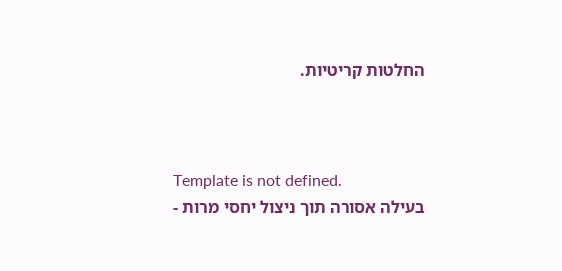החלטות קריטיות.



Template is not defined.
בעילה אסורה תוך ניצול יחסי מרות -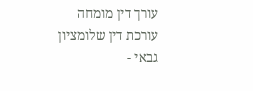עורך דין מומחה
עורכת דין שלומציון גבאי -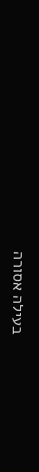בעילה אסורה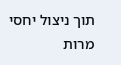תוך ניצול יחסי מרות